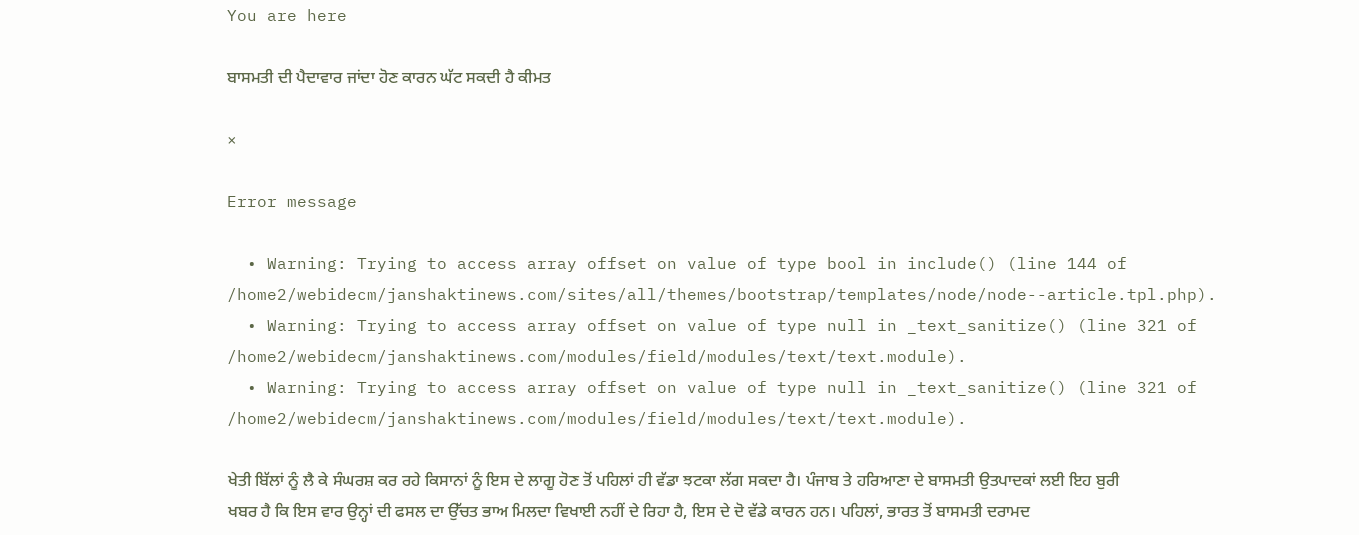You are here

ਬਾਸਮਤੀ ਦੀ ਪੈਦਾਵਾਰ ਜਾਂਦਾ ਹੋਣ ਕਾਰਨ ਘੱਟ ਸਕਦੀ ਹੈ ਕੀਮਤ

×

Error message

  • Warning: Trying to access array offset on value of type bool in include() (line 144 of /home2/webidecm/janshaktinews.com/sites/all/themes/bootstrap/templates/node/node--article.tpl.php).
  • Warning: Trying to access array offset on value of type null in _text_sanitize() (line 321 of /home2/webidecm/janshaktinews.com/modules/field/modules/text/text.module).
  • Warning: Trying to access array offset on value of type null in _text_sanitize() (line 321 of /home2/webidecm/janshaktinews.com/modules/field/modules/text/text.module).

ਖੇਤੀ ਬਿੱਲਾਂ ਨੂੰ ਲੈ ਕੇ ਸੰਘਰਸ਼ ਕਰ ਰਹੇ ਕਿਸਾਨਾਂ ਨੂੰ ਇਸ ਦੇ ਲਾਗੂ ਹੋਣ ਤੋਂ ਪਹਿਲਾਂ ਹੀ ਵੱਡਾ ਝਟਕਾ ਲੱਗ ਸਕਦਾ ਹੈ। ਪੰਜਾਬ ਤੇ ਹਰਿਆਣਾ ਦੇ ਬਾਸਮਤੀ ਉਤਪਾਦਕਾਂ ਲਈ ਇਹ ਬੁਰੀ ਖਬਰ ਹੈ ਕਿ ਇਸ ਵਾਰ ਉਨ੍ਹਾਂ ਦੀ ਫਸਲ ਦਾ ਉੱਚਤ ਭਾਅ ਮਿਲਦਾ ਵਿਖਾਈ ਨਹੀਂ ਦੇ ਰਿਹਾ ਹੈ, ਇਸ ਦੇ ਦੋ ਵੱਡੇ ਕਾਰਨ ਹਨ। ਪਹਿਲਾਂ, ਭਾਰਤ ਤੋਂ ਬਾਸਮਤੀ ਦਰਾਮਦ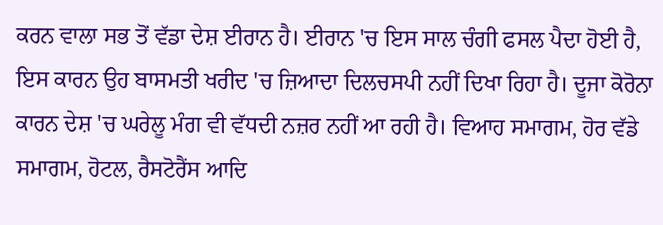ਕਰਨ ਵਾਲਾ ਸਭ ਤੋਂ ਵੱਡਾ ਦੇਸ਼ ਈਰਾਨ ਹੈ। ਈਰਾਨ 'ਚ ਇਸ ਸਾਲ ਚੰਗੀ ਫਸਲ ਪੈਦਾ ਹੋਈ ਹੈ, ਇਸ ਕਾਰਨ ਉਹ ਬਾਸਮਤੀ ਖਰੀਦ 'ਚ ਜ਼ਿਆਦਾ ਦਿਲਚਸਪੀ ਨਹੀਂ ਦਿਖਾ ਰਿਹਾ ਹੈ। ਦੂਜਾ ਕੋਰੋਨਾ ਕਾਰਨ ਦੇਸ਼ 'ਚ ਘਰੇਲੂ ਮੰਗ ਵੀ ਵੱਧਦੀ ਨਜ਼ਰ ਨਹੀਂ ਆ ਰਹੀ ਹੈ। ਵਿਆਹ ਸਮਾਗਮ, ਹੋਰ ਵੱਡੇ ਸਮਾਗਮ, ਹੋਟਲ, ਰੈਸਟੋਰੈਂਸ ਆਦਿ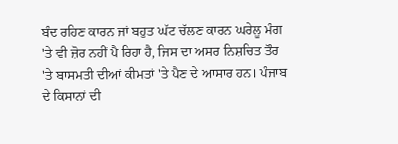ਬੰਦ ਰਹਿਣ ਕਾਰਨ ਜਾਂ ਬਹੁਤ ਘੱਟ ਚੱਲਣ ਕਾਰਨ ਘਰੇਲੂ ਮੰਗ 'ਤੇ ਵੀ ਜ਼ੋਰ ਨਹੀਂ ਪੈ ਰਿਹਾ ਹੈ, ਜਿਸ ਦਾ ਅਸਰ ਨਿਸ਼ਚਿਤ ਤੌਰ 'ਤੇ ਬਾਸਮਤੀ ਦੀਆਂ ਕੀਮਤਾਂ 'ਤੇ ਪੈਣ ਦੇ ਆਸਾਰ ਹਨ। ਪੰਜਾਬ ਦੇ ਕਿਸਾਨਾਂ ਦੀ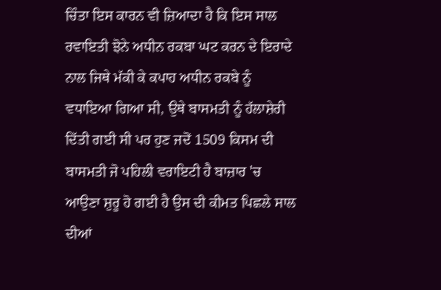ਚਿੰਤਾ ਇਸ ਕਾਰਨ ਵੀ ਜ਼ਿਆਦਾ ਹੈ ਕਿ ਇਸ ਸਾਲ ਰਵਾਇਤੀ ਝੋਨੇ ਅਧੀਨ ਰਕਬਾ ਘਟ ਕਰਨ ਦੇ ਇਰਾਦੇ ਨਾਲ ਜਿਥੇ ਮੱਕੀ ਕੇ ਕਪਾਹ ਅਧੀਨ ਰਕਬੇ ਨੂੰ ਵਧਾਇਆ ਗਿਆ ਸੀ, ਉਥੇ ਬਾਸਮਤੀ ਨੂੰ ਹੱਲਾਸ਼ੇਰੀ ਦਿੱਤੀ ਗਈ ਸੀ ਪਰ ਹੁਣ ਜਦੋਂ 1509 ਕਿਸਮ ਦੀ ਬਾਸਮਤੀ ਜੋ ਪਹਿਲੀ ਵਰਾਇਟੀ ਹੈ ਬਾਜ਼ਾਰ 'ਚ ਆਉਣਾ ਸ਼ੁਰੂ ਹੋ ਗਈ ਹੈ ਉਸ ਦੀ ਕੀਮਤ ਪਿਛਲੇ ਸਾਲ ਦੀਆਂ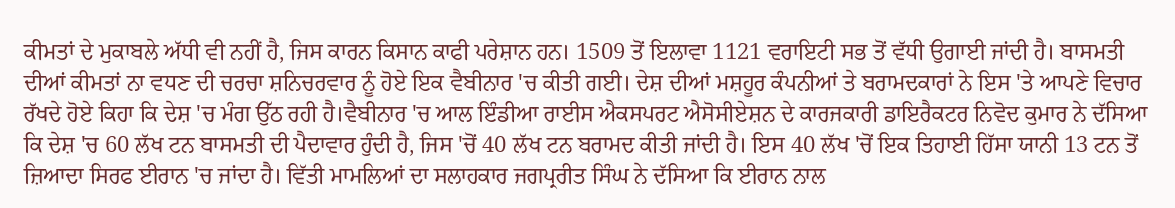ਕੀਮਤਾਂ ਦੇ ਮੁਕਾਬਲੇ ਅੱਧੀ ਵੀ ਨਹੀਂ ਹੈ, ਜਿਸ ਕਾਰਨ ਕਿਸਾਨ ਕਾਫੀ ਪਰੇਸ਼ਾਨ ਹਨ। 1509 ਤੋਂ ਇਲਾਵਾ 1121 ਵਰਾਇਟੀ ਸਭ ਤੋਂ ਵੱਧੀ ਉਗਾਈ ਜਾਂਦੀ ਹੈ। ਬਾਸਮਤੀ ਦੀਆਂ ਕੀਮਤਾਂ ਨਾ ਵਧਣ ਦੀ ਚਰਚਾ ਸ਼ਨਿਚਰਵਾਰ ਨੂੰ ਹੋਏ ਇਕ ਵੈਬੀਨਾਰ 'ਚ ਕੀਤੀ ਗਈ। ਦੇਸ਼ ਦੀਆਂ ਮਸ਼ਹੂਰ ਕੰਪਨੀਆਂ ਤੇ ਬਰਾਮਦਕਾਰਾਂ ਨੇ ਇਸ 'ਤੇ ਆਪਣੇ ਵਿਚਾਰ ਰੱਖਦੇ ਹੋਏ ਕਿਹਾ ਕਿ ਦੇਸ਼ 'ਚ ਮੰਗ ਉੱਠ ਰਹੀ ਹੈ।ਵੈਬੀਨਾਰ 'ਚ ਆਲ ਇੰਡੀਆ ਰਾਈਸ ਐਕਸਪਰਟ ਐਸੋਸੀਏਸ਼ਨ ਦੇ ਕਾਰਜਕਾਰੀ ਡਾਇਰੈਕਟਰ ਨਿਵੋਦ ਕੁਮਾਰ ਨੇ ਦੱਸਿਆ ਕਿ ਦੇਸ਼ 'ਚ 60 ਲੱਖ ਟਨ ਬਾਸਮਤੀ ਦੀ ਪੈਦਾਵਾਰ ਹੁੰਦੀ ਹੈ, ਜਿਸ 'ਚੋਂ 40 ਲੱਖ ਟਨ ਬਰਾਮਦ ਕੀਤੀ ਜਾਂਦੀ ਹੈ। ਇਸ 40 ਲੱਖ 'ਚੋਂ ਇਕ ਤਿਹਾਈ ਹਿੱਸਾ ਯਾਨੀ 13 ਟਨ ਤੋਂ ਜ਼ਿਆਦਾ ਸਿਰਫ ਈਰਾਨ 'ਚ ਜਾਂਦਾ ਹੈ। ਵਿੱਤੀ ਮਾਮਲਿਆਂ ਦਾ ਸਲਾਹਕਾਰ ਜਗਪ੍ਰਰੀਤ ਸਿੰਘ ਨੇ ਦੱਸਿਆ ਕਿ ਈਰਾਨ ਨਾਲ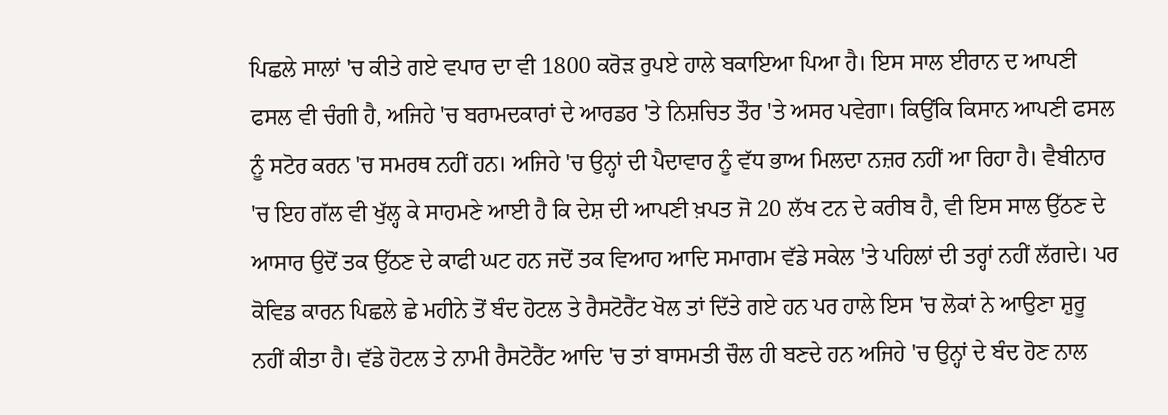ਪਿਛਲੇ ਸਾਲਾਂ 'ਚ ਕੀਤੇ ਗਏ ਵਪਾਰ ਦਾ ਵੀ 1800 ਕਰੋੜ ਰੁਪਏ ਹਾਲੇ ਬਕਾਇਆ ਪਿਆ ਹੈ। ਇਸ ਸਾਲ ਈਰਾਨ ਦ ਆਪਣੀ ਫਸਲ ਵੀ ਚੰਗੀ ਹੈ, ਅਜਿਹੇ 'ਚ ਬਰਾਮਦਕਾਰਾਂ ਦੇ ਆਰਡਰ 'ਤੇ ਨਿਸ਼ਚਿਤ ਤੌਰ 'ਤੇ ਅਸਰ ਪਵੇਗਾ। ਕਿਉਂਕਿ ਕਿਸਾਨ ਆਪਣੀ ਫਸਲ ਨੂੰ ਸਟੋਰ ਕਰਨ 'ਚ ਸਮਰਥ ਨਹੀਂ ਹਨ। ਅਜਿਹੇ 'ਚ ਉਨ੍ਹਾਂ ਦੀ ਪੈਦਾਵਾਰ ਨੂੰ ਵੱਧ ਭਾਅ ਮਿਲਦਾ ਨਜ਼ਰ ਨਹੀਂ ਆ ਰਿਹਾ ਹੈ। ਵੈਬੀਨਾਰ 'ਚ ਇਹ ਗੱਲ ਵੀ ਖੁੱਲ੍ਹ ਕੇ ਸਾਹਮਣੇ ਆਈ ਹੈ ਕਿ ਦੇਸ਼ ਦੀ ਆਪਣੀ ਖ਼ਪਤ ਜੋ 20 ਲੱਖ ਟਨ ਦੇ ਕਰੀਬ ਹੈ, ਵੀ ਇਸ ਸਾਲ ਉੱਠਣ ਦੇ ਆਸਾਰ ਉਦੋਂ ਤਕ ਉੱਠਣ ਦੇ ਕਾਫੀ ਘਟ ਹਨ ਜਦੋਂ ਤਕ ਵਿਆਹ ਆਦਿ ਸਮਾਗਮ ਵੱਡੇ ਸਕੇਲ 'ਤੇ ਪਹਿਲਾਂ ਦੀ ਤਰ੍ਹਾਂ ਨਹੀਂ ਲੱਗਦੇ। ਪਰ ਕੋਵਿਡ ਕਾਰਨ ਪਿਛਲੇ ਛੇ ਮਹੀਨੇ ਤੋਂ ਬੰਦ ਹੋਟਲ ਤੇ ਰੈਸਟੋਰੈਂਟ ਖੋਲ ਤਾਂ ਦਿੱਤੇ ਗਏ ਹਨ ਪਰ ਹਾਲੇ ਇਸ 'ਚ ਲੋਕਾਂ ਨੇ ਆਉਣਾ ਸ਼ੁਰੂ ਨਹੀਂ ਕੀਤਾ ਹੈ। ਵੱਡੇ ਹੋਟਲ ਤੇ ਨਾਮੀ ਰੈਸਟੋਰੈਂਟ ਆਦਿ 'ਚ ਤਾਂ ਬਾਸਮਤੀ ਚੌਲ ਹੀ ਬਣਦੇ ਹਨ ਅਜਿਹੇ 'ਚ ਉਨ੍ਹਾਂ ਦੇ ਬੰਦ ਹੋਣ ਨਾਲ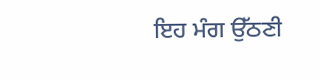ਇਹ ਮੰਗ ਉੱਠਣੀ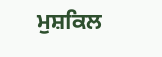ਮੁਸ਼ਕਿਲ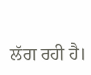ਲੱਗ ਰਹੀ ਹੈ।